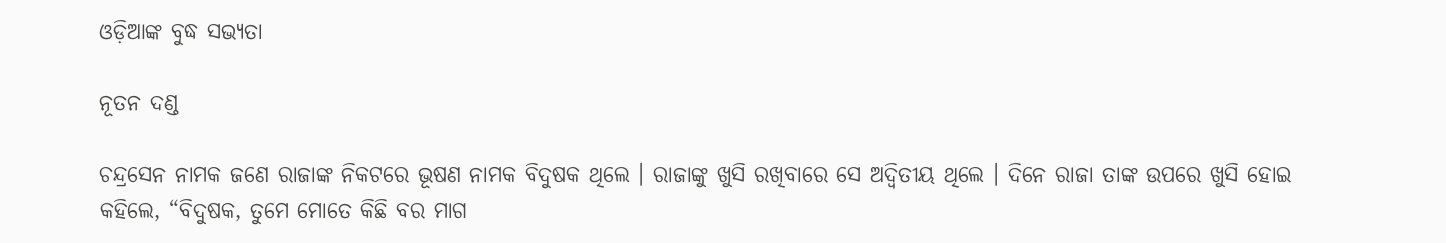ଓଡ଼ିଆଙ୍କ ବୁଦ୍ଧ ସଭ୍ୟତା

ନୂତନ ଦଣ୍ଡ

ଚନ୍ଦ୍ରସେନ ନାମକ ଜଣେ ରାଜାଙ୍କ ନିକଟରେ ଭୂଷଣ ନାମକ ବିଦୁଷକ ଥିଲେ । ରାଜାଙ୍କୁ ଖୁସି ରଖିବାରେ ସେ ଅଦ୍ୱିତୀୟ ଥିଲେ । ଦିନେ ରାଜା ତାଙ୍କ ଉପରେ ଖୁସି ହୋଇ କହିଲେ, “ବିଦୁଷକ, ତୁମେ ମୋତେ କିଛି ବର ମାଗ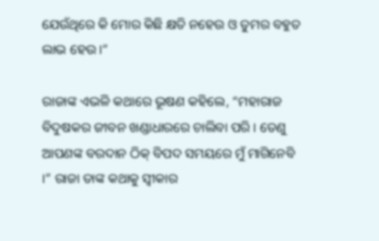ଯେଉଁଥିରେ କି ମୋର କିଛି କ୍ଷତି ନହେଉ ଓ ତୁମର ବହୁତ ଲାଭ ହେଉ ।”

ରାଜାଙ୍କ ଏଭଳି କଥାରେ ଭୂଷଣ କହିଲେ, “ମହାରାଜ ବିଦୁଷକର ଜୀବନ ଖଣ୍ଡାଧାରରେ ଚାଲିବା ପରି । ତେଣୁ ଆପଣଙ୍କ ବରଦାନ ଠିକ୍ ବିପଦ ସମୟରେ ମୁଁ ମାଗିନେବି ।” ରାଜା ତାଙ୍କ କଥାକୁ ସ୍ୱୀକାର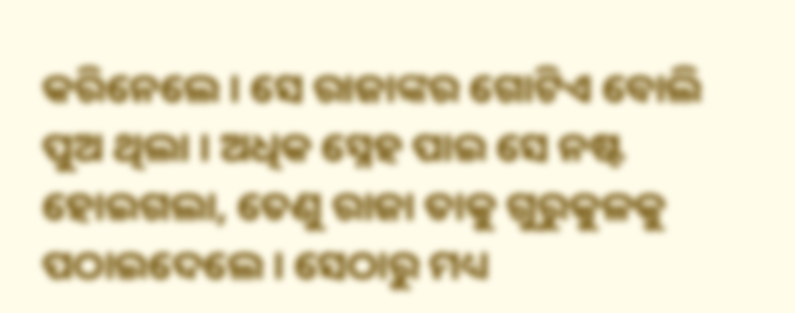କରିନେଲେ । ସେ ରାଜାଙ୍କର ଗୋଟିଏ ବୋଲି ପୁଅ ଥିଲା । ଅଧିକ ସ୍ନେହ ପାଇ ସେ ନଷ୍ଟ ହୋଇଗଲା, ତେଣୁ ରାଜା ତାକୁ ଗୁରୁକୁଳକୁ ପଠାଇଦେଲେ । ସେଠାରୁ ମଧ୍ୟ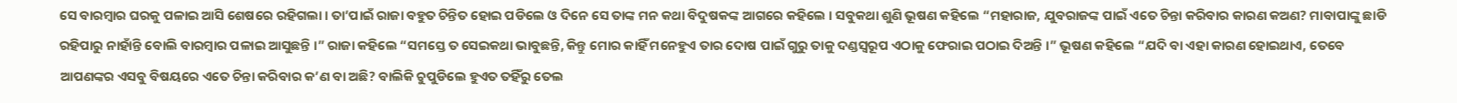ସେ ବାରମ୍ବାର ଘରକୁ ପଳାଇ ଆସି ଶେଷରେ ରହିଗଲା । ତା’ପାଇଁ ରାଜା ବହୁତ ଚିନ୍ତିତ ହୋଇ ପଡିଲେ ଓ ଦିନେ ସେ ତାଙ୍କ ମନ କଥା ବିଦୁଷକଙ୍କ ଆଗରେ କହିଲେ । ସବୁକଥା ଶୁଣି ଭୂଷଣ କହିଲେ “ମହାରାଜ, ଯୁବରାଜଙ୍କ ପାଇଁ ଏତେ ଚିନ୍ତା କରିବାର କାରଣ କଅଣ? ମାବାପାଙ୍କୁ ଛାଡି ରହିପାରୁ ନାହାଁନ୍ତି ବୋଲି ବାରମ୍ବାର ପଳାଇ ଆସୁଛନ୍ତି ।” ରାଜା କହିଲେ “ସମସ୍ତେ ତ ସେଇକଥା ଭାବୁଛନ୍ତି, କିନ୍ତୁ ମୋର କାହିଁ ମନେହୁଏ ତାର ଦୋଷ ପାଇଁ ଗୁରୁ ତାକୁ ଦଣ୍ଡସ୍ୱରୂପ ଏଠାକୁ ଫେରାଇ ପଠାଇ ଦିଅନ୍ତି ।” ଭୂଷଣ କହିଲେ “ଯଦି ବା ଏହା କାରଣ ହୋଇଥାଏ, ତେବେ ଆପଣଙ୍କର ଏସବୁ ବିଷୟରେ ଏତେ ଚିନ୍ତା କରିବାର କ’ଣ ବା ଅଛି? ବାଲିକି ଚୁପୁଡିଲେ ହୁଏତ ତହିଁରୁ ତେଲ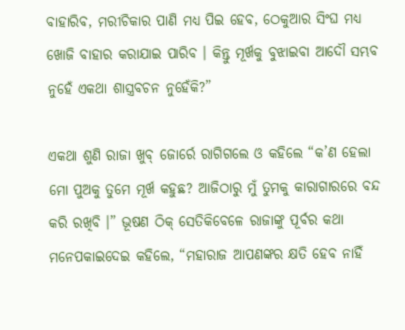ବାହାରିବ, ମରୀଚିକାର ପାଣି ମଧ୍ୟ ପିଇ ହେବ, ଠେକୁଆର ସିଂଘ ମଧ୍ୟ ଖୋଜି ବାହାର କରାଯାଇ ପାରିବ । କିନ୍ତୁ ମୂର୍ଖକୁ ବୁଝାଇବା ଆଦୌ ସମ୍ଭବ ନୁହେଁ ଏକଥା ଶାସ୍ତ୍ରବଚନ ନୁହେଁକି?”

ଏକଥା ଶୁଣି ରାଜା ଖୁବ୍ ଜୋର୍ରେ ରାଗିଗଲେ ଓ କହିଲେ “କ’ଣ ହେଲା ମୋ ପୁଅକୁ ତୁମେ ମୂର୍ଖ କହୁଛ? ଆଜିଠାରୁ ମୁଁ ତୁମକୁ କାରାଗାରରେ ବନ୍ଦ କରି ରଖିବି ।” ଭୂଷଣ ଠିକ୍ ସେତିକିବେଳେ ରାଜାଙ୍କୁ ପୂର୍ବର କଥା ମନେପକାଇଦେଇ କହିଲେ, “ମହାରାଜ ଆପଣଙ୍କର କ୍ଷତି ହେବ ନାହିଁ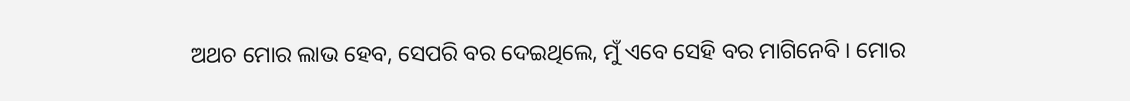ଅଥଚ ମୋର ଲାଭ ହେବ, ସେପରି ବର ଦେଇଥିଲେ, ମୁଁ ଏବେ ସେହି ବର ମାଗିନେବି । ମୋର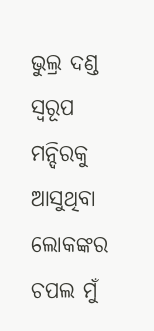ଭୁଲ୍ର ଦଣ୍ଡ ସ୍ୱରୂପ ମନ୍ଦିରକୁ ଆସୁଥିବା ଲୋକଙ୍କର ଚପଲ ମୁଁ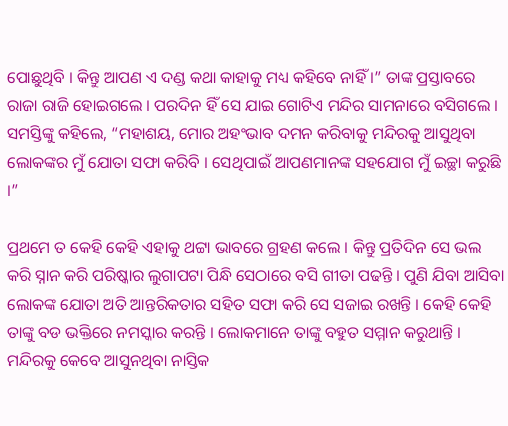ପୋଛୁଥିବି । କିନ୍ତୁ ଆପଣ ଏ ଦଣ୍ଡ କଥା କାହାକୁ ମଧ୍ୟ କହିବେ ନାହିଁ ।” ତାଙ୍କ ପ୍ରସ୍ତାବରେ ରାଜା ରାଜି ହୋଇଗଲେ । ପରଦିନ ହିଁ ସେ ଯାଇ ଗୋଟିଏ ମନ୍ଦିର ସାମନାରେ ବସିଗଲେ । ସମସ୍ତିଙ୍କୁ କହିଲେ, “ମହାଶୟ, ମୋର ଅହଂଭାବ ଦମନ କରିବାକୁ ମନ୍ଦିରକୁ ଆସୁଥିବା ଲୋକଙ୍କର ମୁଁ ଯୋତା ସଫା କରିବି । ସେଥିପାଇଁ ଆପଣମାନଙ୍କ ସହଯୋଗ ମୁଁ ଇଚ୍ଛା କରୁଛି ।”

ପ୍ରଥମେ ତ କେହି କେହି ଏହାକୁ ଥଟ୍ଟା ଭାବରେ ଗ୍ରହଣ କଲେ । କିନ୍ତୁ ପ୍ରତିଦିନ ସେ ଭଲ କରି ସ୍ନାନ କରି ପରିଷ୍କାର ଲୁଗାପଟା ପିନ୍ଧି ସେଠାରେ ବସି ଗୀତା ପଢନ୍ତି । ପୁଣି ଯିବା ଆସିବା ଲୋକଙ୍କ ଯୋତା ଅତି ଆନ୍ତରିକତାର ସହିତ ସଫା କରି ସେ ସଜାଇ ରଖନ୍ତି । କେହି କେହି ତାଙ୍କୁ ବଡ ଭକ୍ତିରେ ନମସ୍କାର କରନ୍ତି । ଲୋକମାନେ ତାଙ୍କୁ ବହୁତ ସମ୍ମାନ କରୁଥାନ୍ତି । ମନ୍ଦିରକୁ କେବେ ଆସୁନଥିବା ନାସ୍ତିକ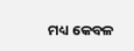ମଧ୍ୟ କେବଳ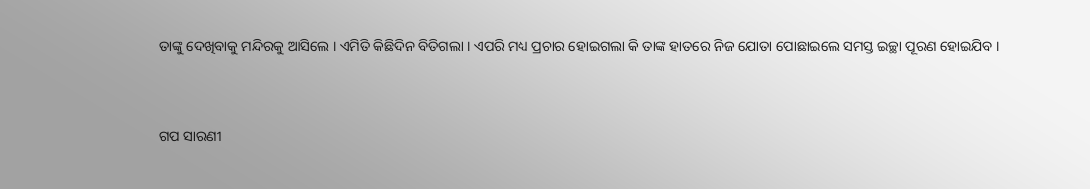ତାଙ୍କୁ ଦେଖିବାକୁ ମନ୍ଦିରକୁ ଆସିଲେ । ଏମିତି କିଛିଦିନ ବିତିଗଲା । ଏପରି ମଧ୍ୟ ପ୍ରଚାର ହୋଇଗଲା କି ତାଙ୍କ ହାତରେ ନିଜ ଯୋତା ପୋଛାଇଲେ ସମସ୍ତ ଇଚ୍ଛା ପୂରଣ ହୋଇଯିବ ।


ଗପ ସାରଣୀ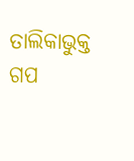ତାଲିକାଭୁକ୍ତ ଗପ